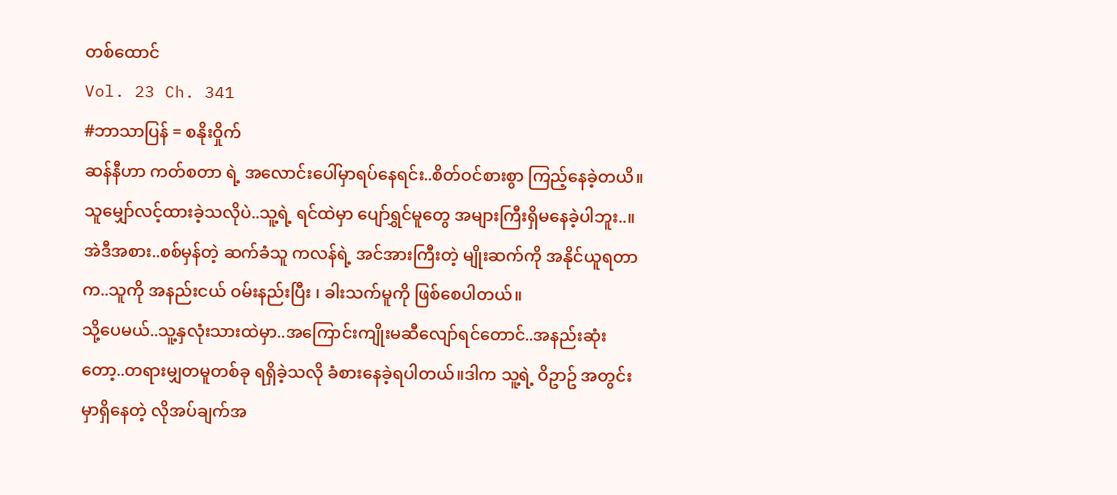တစ်ထောင်
Vol. 23 Ch. 341
#ဘာသာပြန် = စနိုးဝှိုက်
ဆန်နီဟာ ကတ်စတာ ရဲ့ အလောင်းပေါ်မှာရပ်နေရင်း..စိတ်ဝင်စားစွာ ကြည့်နေခဲ့တယိ။
သူမျှော်လင့်ထားခဲ့သလိုပဲ..သူ့ရဲ့ ရင်ထဲမှာ ပျော်ရွှင်မူတွေ အများကြီးရှိမနေခဲ့ပါဘူး..။အဲဒီအစား..စစ်မှန်တဲ့ ဆက်ခံသူ ကလန်ရဲ့ အင်အားကြီးတဲ့ မျိုးဆက်ကို အနိုင်ယူရတာက..သူကို အနည်းငယ် ဝမ်းနည်းပြီး ၊ ခါးသက်မူကို ဖြစ်စေပါတယ်။
သို့ပေမယ်..သူ့နှလုံးသားထဲမှာ..အကြောင်းကျိုးမဆီလျော်ရင်တောင်..အနည်းဆုံးတော့..တရားမျှတမူတစ်ခု ရရှိခဲ့သလို ခံစားနေခဲ့ရပါတယ်။ဒါက သူ့ရဲ့ ဝိဥာဥ် အတွင်းမှာရှိနေတဲ့ လိုအပ်ချက်အ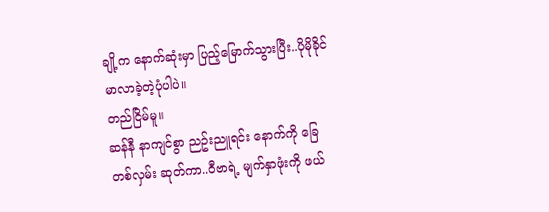ချို့က နောက်ဆုံးမှာ ပြည့်မြောက်သွားပြီး..ပိုမိုခိုင်မာလာခဲ့တဲ့ပုံပါပဲ။
တည်ငြိမ်မူ။
ဆန်နီ နာကျင်စွာ ညဥ်းညူရင်း နောက်ကို ခြေတစ်လှမ်း ဆုတ်ကာ..ဝီဗာရဲ့ မျက်နှာဖုံးကို ဖယ်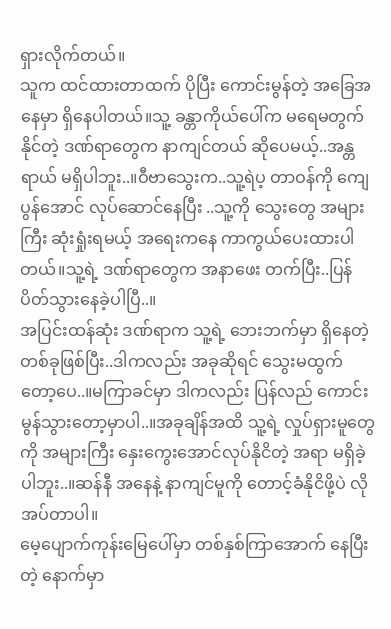ရှားလိုက်တယ်။
သူက ထင်ထားတာထက် ပိုပြီး ကောင်းမွန်တဲ့ အခြေအနေမှာ ရှိနေပါတယ်။သူ့ ခန္တာကိုယ်ပေါ်က မရေမတွက်နိုင်တဲ့ ဒဏ်ရာတွေက နာကျင်တယ် ဆိုပေမယ့်..အန္တရာယ် မရှိပါဘူး..။ဝီဗာသွေးက..သူ့ရဲပ့ တာဝန်ကို ကျေပွန်အောင် လုပ်ဆောင်နေပြီး ..သူ့ကို သွေးတွေ အများကြီး ဆုံးရှုံးရမယ့် အရေးကနေ ကာကွယ်ပေးထားပါတယ်။သူ့ရဲ့ ဒဏ်ရာတွေက အနာဖေး တက်ပြီး..ပြန်ပိတ်သွားနေခဲ့ပါပြီ..။
အပြင်းထန်ဆုံး ဒဏ်ရာက သူ့ရဲ့ ဘေးဘက်မှာ ရှိနေတဲ့ တစ်ခုဖြစ်ပြီး..ဒါကလည်း အခုဆိုရင် သွေးမထွက်တော့ပေ..။မကြာခင်မှာ ဒါကလည်း ပြန်လည် ကောင်းမွန်သွားတော့မှာပါ..။အခုချိန်အထိ သူ့ရဲ့ လှုပ်ရှားမူတွေကို အများကြီး နှေးကွေးအောင်လုပ်နိုငိတဲ့ အရာ မရှိခဲ့ပါဘူး..။ဆန်နီ အနေနဲ့ နာကျင်မူကို တောင့်ခံနိုငိဖို့ပဲ လိုအပ်တာပါ။
မေ့ပျောက်ကုန်းမြေပေါ်မှာ တစ်နှစ်ကြာအောက် နေပြီးတဲ့ နောက်မှာ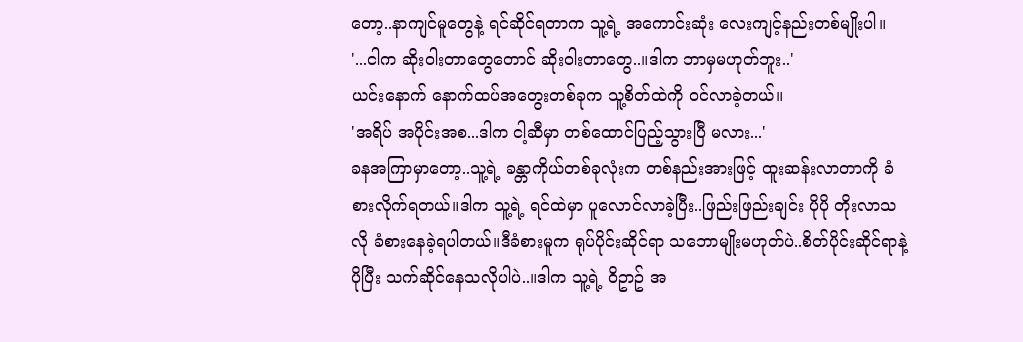တော့..နာကျင်မူတွေနဲ့ ရင်ဆိုင်ရတာက သူ့ရဲ့ အကောင်းဆုံး လေးကျင့်နည်းတစ်မျိုးပါ။
'...ငါက ဆိုးဝါးတာတွေတောင် ဆိုးဝါးတာတွေ..။ဒါက ဘာမှမဟုတ်ဘူး..'
ယင်းနောက် နောက်ထပ်အတွေးတစ်ခုက သူ့စိတ်ထဲကို ဝင်လာခဲ့တယ်။
'အရိပ် အပိုင်းအစ...ဒါက ငါ့ဆီမှာ တစ်ထောင်ပြည့်သွားပြီ မလား...'
ခနအကြာမှာတော့..သူ့ရဲ့ ခန္တာကိုယ်တစ်ခုလုံးက တစ်နည်းအားဖြင့် ထူးဆန်းလာတာကို ခံစားလိုက်ရတယ်။ဒါက သူ့ရဲ့ ရင်ထဲမှာ ပူလောင်လာခဲ့ပြီး..ဖြည်းဖြည်းချင်း ပိုပို တိုးလာသလို ခံစားနေခဲ့ရပါတယ်။ဒီခံစားမူက ရုပ်ပိုင်းဆိုင်ရာ သဘောမျိုးမဟုတ်ပဲ..စိတ်ပိုင်းဆိုင်ရာနဲ့ ပိုပြီး သက်ဆိုင်နေသလိုပါပဲ..။ဒါက သူ့ရဲ့ ဝိဥာဥ် အ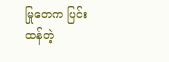မြုတေက ပြင်းထန်တဲ့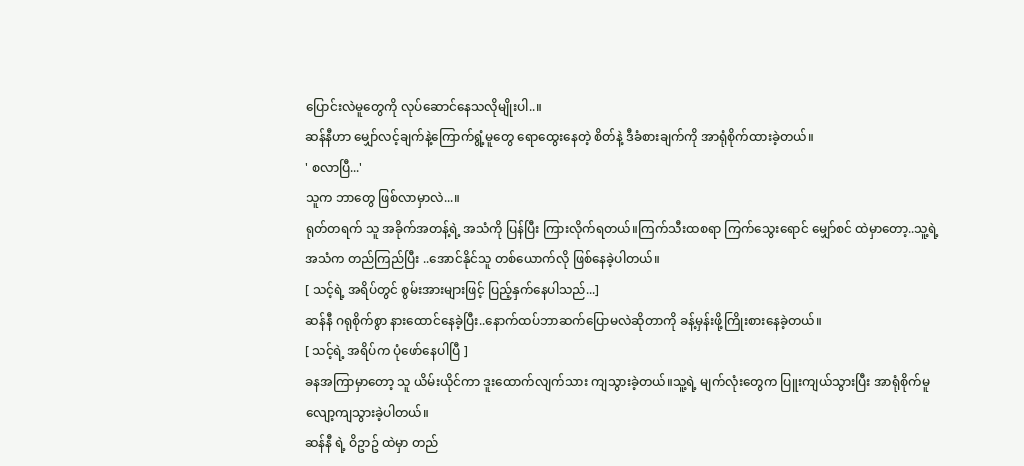ပြောင်းလဲမူတွေကို လုပ်ဆောင်နေသလိုမျိုးပါ..။
ဆန်နီဟာ မျှော်လင့်ချက်နဲ့ကြောက်ရွံ့မူတွေ ရောထွေးနေတဲ့ စိတ်နဲ့ ဒီခံစားချက်ကို အာရုံစိုက်ထားခဲ့တယ်။
' စလာပြီ...'
သူက ဘာတွေ ဖြစ်လာမှာလဲ...။
ရုတ်တရက် သူ အခိုက်အတန့်ရဲ့ အသံကို ပြန်ပြီး ကြားလိုက်ရတယ်။ကြက်သီးထစရာ ကြက်သွေးရောင် မျှော်စင် ထဲမှာတော့..သူ့ရဲ့ အသံက တည်ကြည်ပြီး ..အောင်နိုင်သူ တစ်ယောက်လို ဖြစ်နေခဲ့ပါတယ်။
[ သင့်ရဲ့ အရိပ်တွင် စွမ်းအားများဖြင့် ပြည့်နှက်နေပါသည်...]
ဆန်နီ ဂရုစိုက်စွာ နားထောင်နေခဲ့ပြီး..နောက်ထပ်ဘာဆက်ပြောမလဲဆိုတာကို ခန့်မှန်းဖို့ကြိုးစားနေခဲ့တယ်။
[ သင့်ရဲ့ အရိပ်က ပုံဖော်နေပါပြီ ]
ခနအကြာမှာတော့ သူ ယိမ်းယိုင်ကာ ဒူးထောက်လျက်သား ကျသွားခဲ့တယ်။သူ့ရဲ့ မျက်လုံးတွေက ပြူးကျယ်သွားပြီး အာရုံစိုက်မူ လျော့ကျသွားခဲ့ပါတယ်။
ဆန်နီ ရဲ့ ဝိဥာဥ် ထဲမှာ တည်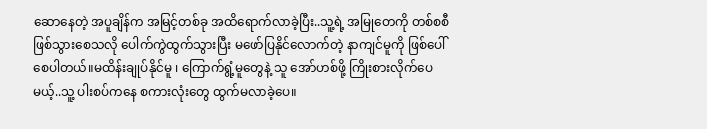ဆောနေတဲ့ အပူချိန်က အမြင့်တစ်ခု အထိရောက်လာခဲ့ပြီး..သူ့ရဲ့ အမြုတေကို တစ်စစီ ဖြစ်သွားစေသလို ပေါက်ကွဲထွက်သွားပြီး မဖော်ပြနိုင်လောက်တဲ့ နာကျင်မူကို ဖြစ်ပေါ်စေပါတယ်။မထိန်းချုပ်နိုင်မူ ၊ ကြောက်ရွံ့မူတွေနဲ့ သူ အော်ဟစ်ဖို့ ကြိုးစားလိုက်ပေမယ့်..သူ့ ပါးစပ်ကနေ စကားလုံးတွေ ထွက်မလာခဲ့ပေ။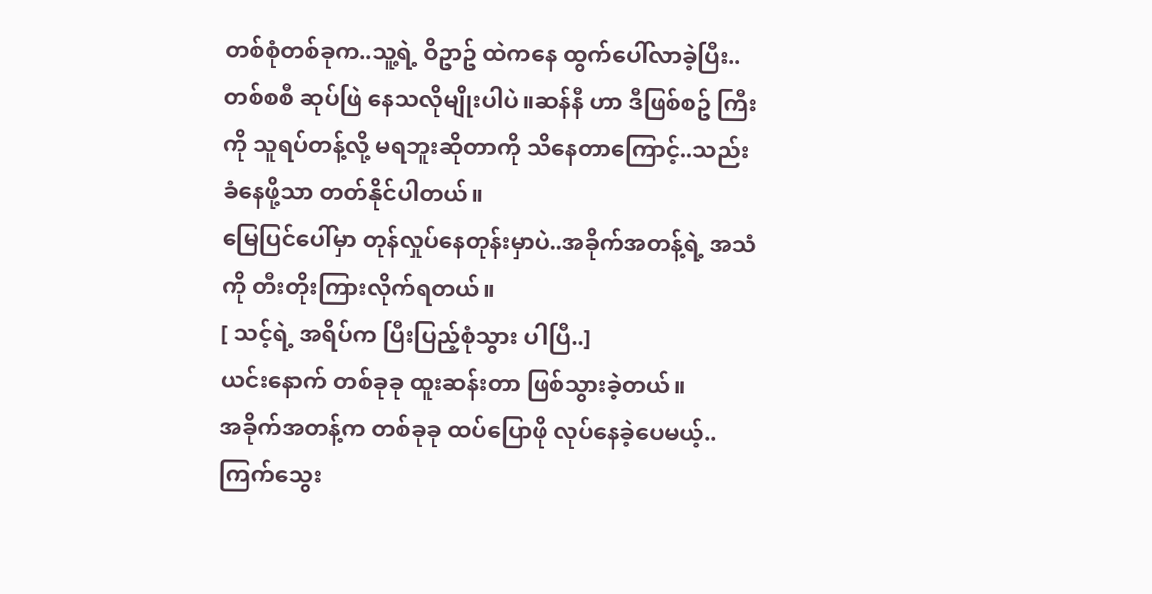တစ်စုံတစ်ခုက..သူ့ရဲ့ ဝိဥာဥ် ထဲကနေ ထွက်ပေါ်လာခဲ့ပြီး..တစ်စစီ ဆုပ်ဖြဲ နေသလိုမျိုးပါပဲ။ဆန်နီ ဟာ ဒီဖြစ်စဥ် ကြီးကို သူရပ်တန့်လို့ မရဘူးဆိုတာကို သိနေတာကြောင့်..သည်းခံနေဖို့သာ တတ်နိုင်ပါတယ်။
မြေပြင်ပေါ်မှာ တုန်လှုပ်နေတုန်းမှာပဲ..အခိုက်အတန့်ရဲ့ အသံကို တီးတိုးကြားလိုက်ရတယ်။
[ သင့်ရဲ့ အရိပ်က ပြီးပြည့်စုံသွား ပါပြီ..]
ယင်းနောက် တစ်ခုခု ထူးဆန်းတာ ဖြစ်သွားခဲ့တယ်။
အခိုက်အတန့်က တစ်ခုခု ထပ်ပြောဖို လုပ်နေခဲ့ပေမယ့်..ကြက်သွေး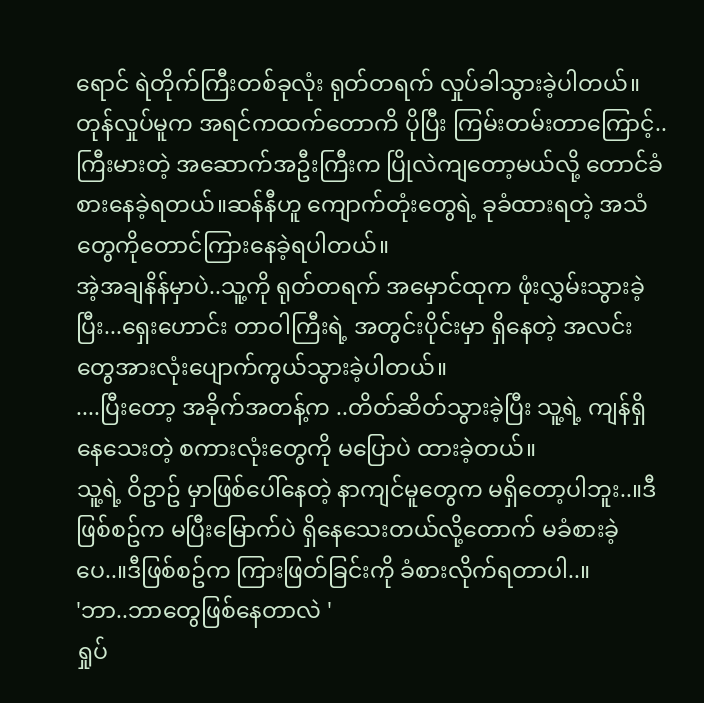ရောင် ရဲတိုက်ကြီးတစ်ခုလုံး ရုတ်တရက် လှုပ်ခါသွားခဲ့ပါတယ်။တုန်လှုပ်မူက အရင်ကထက်တောကိ ပိုပြီး ကြမ်းတမ်းတာကြောင့်..ကြီးမားတဲ့ အဆောက်အဦးကြီးက ပြိုလဲကျတော့မယ်လို့ တောင်ခံစားနေခဲ့ရတယ်။ဆန်နီဟူ ကျောက်တုံးတွေရဲ့ ခုခံထားရတဲ့ အသံတွေကိုတောင်ကြားနေခဲ့ရပါတယ်။
အဲ့အချနိန်မှာပဲ..သူ့ကို ရုတ်တရက် အမှောင်ထုက ဖုံးလွှမ်းသွားခဲ့ပြီး...ရှေးဟောင်း တာဝါကြီးရဲ့ အတွင်းပိုင်းမှာ ရှိနေတဲ့ အလင်းတွေအားလုံးပျောက်ကွယ်သွားခဲ့ပါတယ်။
....ပြီးတော့ အခိုက်အတန့်က ..တိတ်ဆိတ်သွားခဲ့ပြီး သူ့ရဲ့ ကျန်ရှိနေသေးတဲ့ စကားလုံးတွေကို မပြောပဲ ထားခဲ့တယ်။
သူ့ရဲ့ ဝိဥာဥ် မှာဖြစ်ပေါ်နေတဲ့ နာကျင်မူတွေက မရှိတော့ပါဘူး..။ဒီဖြစ်စဥ်က မပြီးမြောက်ပဲ ရှိနေသေးတယ်လို့တောက် မခံစားခဲ့ပေ..။ဒီဖြစ်စဥ်က ကြားဖြတ်ခြင်းကို ခံစားလိုက်ရတာပါ..။
'ဘာ..ဘာတွေဖြစ်နေတာလဲ '
ရှုပ်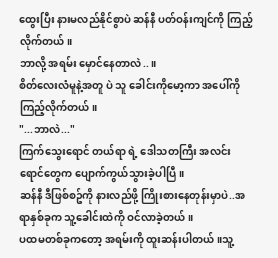ထွေးပြီး နားမလည်နိုင်စွာပဲ ဆန်နီ ပတ်ဝန်းကျင်ကို ကြည့်လိုက်တယ်။
ဘာလို့ အရမ်း မှောင်နေတာလဲ..။
စိတ်လေးလံမူနဲ့အတူ ပဲ သူ ခေါင်းကိုမော့ကာ အပေါ်ကို ကြည့်လိုက်တယ်။
"...ဘာလဲ..."
ကြက်သွေးရောင် တယ်ရာ ရဲ့ ဒေါသတကြီး အလင်းရောင်တွေက ပျောက်ကွယ်သွားခဲ့ပါပြီ။
ဆန်နီ ဒီဖြစ်စဥ်ကို နားလည်ဖို့ ကြိုးစားနေတုန်းမှာပဲ..အရာနှစ်ခုက သူ့ခေါင်းထဲကို ဝင်လာခဲ့တယ်။
ပထမတစ်ခုကတော့ အရမ်းကို ထူးဆန်းပါတယ်။သူ့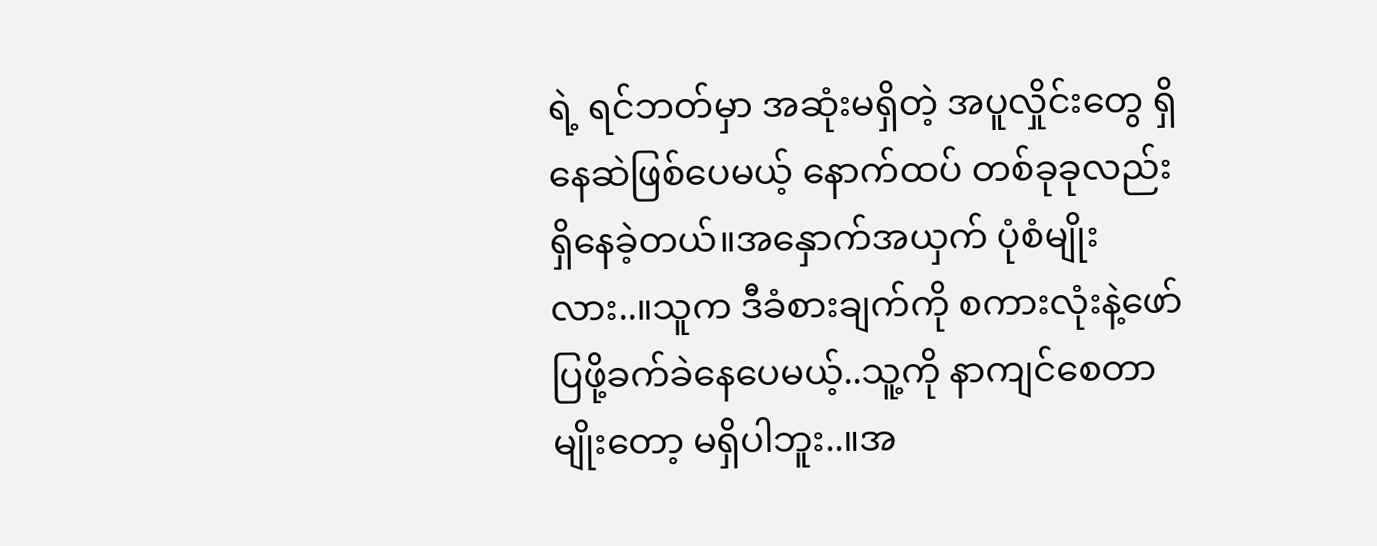ရဲ့ ရင်ဘတ်မှာ အဆုံးမရှိတဲ့ အပူလှိုင်းတွေ ရှိနေဆဲဖြစ်ပေမယ့် နောက်ထပ် တစ်ခုခုလည်း ရှိနေခဲ့တယ်။အနှောက်အယှက် ပုံစံမျိုးလား..။သူက ဒီခံစားချက်ကို စကားလုံးနဲ့ဖော်ပြဖို့ခက်ခဲနေပေမယ့်..သူ့ကို နာကျင်စေတာမျိုးတော့ မရှိပါဘူး..။အ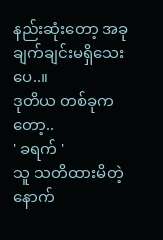နည်းဆုံးတော့ အခုချက်ချင်းမရှိသေးပေ..။
ဒုတိယ တစ်ခုကတော့..
' ခရက် '
သူ သတိထားမိတဲ့နောက်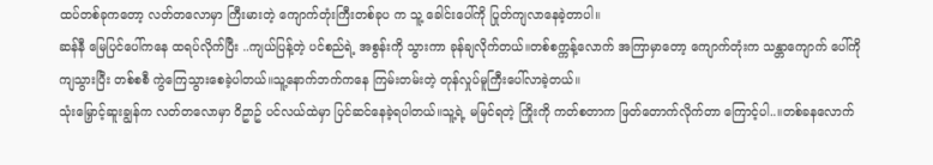ထပ်တစ်ခုကတော့ လတ်တလောမှာ ကြီးမားတဲ့ ကျောက်တုံးကြီးတစ်ခုပ က သူ့ ခေါင်းပေါ်ကို ပြုတ်ကျလာနေခဲ့တာပါ။
ဆန်နီ မြေပြင်ပေါ်ကနေ ထရပ်လိုက်ပြီး ..ကျယ်ပြန့်တဲ့ ပင်စည်ရဲ့ အစွန်းကို သွားကာ ခုန်ချလိုက်တယ်။တစ်စက္ကန့်လောက် အကြာမှာတော့ ကျောက်တုံးက သန္တာကျောက် ပေါ်ကို ကျသွားပြီး တစ်စစီ ကွဲကြေသွားစေခဲ့ပါတယ်။သူ့နောက်ဘက်ကနေ ကြမ်းတမ်းတဲ့ တုန်လှုပ်မူကြီးပေါ်လာခဲ့တယ်။
သုံးမြှောင့်ဆူးချွန်က လတ်တလောမှာ ဝိဥာဥ် ပင်လယ်ထဲမှာ ပြင်ဆင်နေခဲ့ရပါတယ်။သူ့ရဲ့ မမြင်ရတဲ့ ကြိုးကို ကတ်စတာက ဖြတ်တောက်လိုက်တာ ကြောင့်ပါ..။တစ်ခနလောက်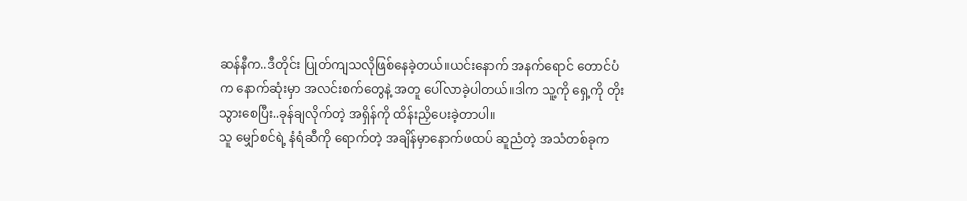ဆန်နီက..ဒီတိုင်း ပြုတ်ကျသလိုဖြစ်နေခဲ့တယ်။ယင်းနောက် အနက်ရောင် တောင်ပံက နောက်ဆုံးမှာ အလင်းစက်တွေနဲ့ အတူ ပေါ်လာခဲ့ပါတယ်။ဒါက သူ့ကို ရှေ့ကို တိုးသွားစေပြီး..ခုန်ချလိုက်တဲ့ အရှိန်ကို ထိန်းညှိပေးခဲ့တာပါ။
သူ မျှော်စင်ရဲ့ နံရံဆီကို ရောက်တဲ့ အချိန်မှာနောက်ဖထပ် ဆူညံတဲ့ အသံတစ်ခုက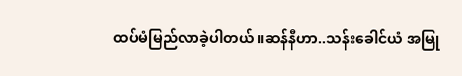ထပ်မံမြည်လာခဲ့ပါတယ်။ဆန်နီဟာ..သန်းခေါင်ယံ အမြု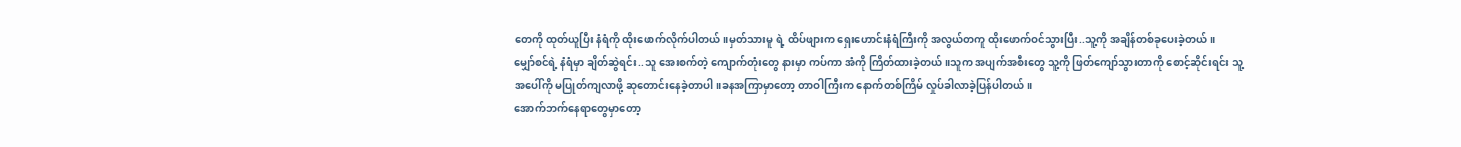တေကို ထုတ်ယူပြီး နံရံကို ထိုးဖောက်လိုက်ပါတယ်။မှတ်သားမူ ရဲ့ ထိပ်ဖျားက ရှေးဟောင်းနံရံကြီးကို အလွယ်တကူ ထိုးဖောက်ဝင်သွားပြီး..သူ့ကို အချိန်တစ်ခုပေးခဲ့တယ်။
မျှော်စင်ရဲ့ နံရံမှာ ချိတ်ဆွဲရင်း..သူ အေးစက်တဲ့ ကျောက်တုံးတွေ နားမှာ ကပ်ကာ အံကို ကြိတ်ထားခဲ့တယ်။သူက အပျက်အစီးတွေ သူ့ကို ဖြတ်ကျော်သွားတာကို စောင့်ဆိုင်းရင်း သူ့အပေါ်ကို မပြုတ်ကျလာဖို့ ဆုတောင်းနေခဲ့တာပါ။ခနအကြာမှာတော့ တာဝါကြီးက နောက်တစ်ကြိမ် လှုပ်ခါလာခဲ့ပြန်ပါတယ်။
အောက်ဘက်နေရာတွေမှာတော့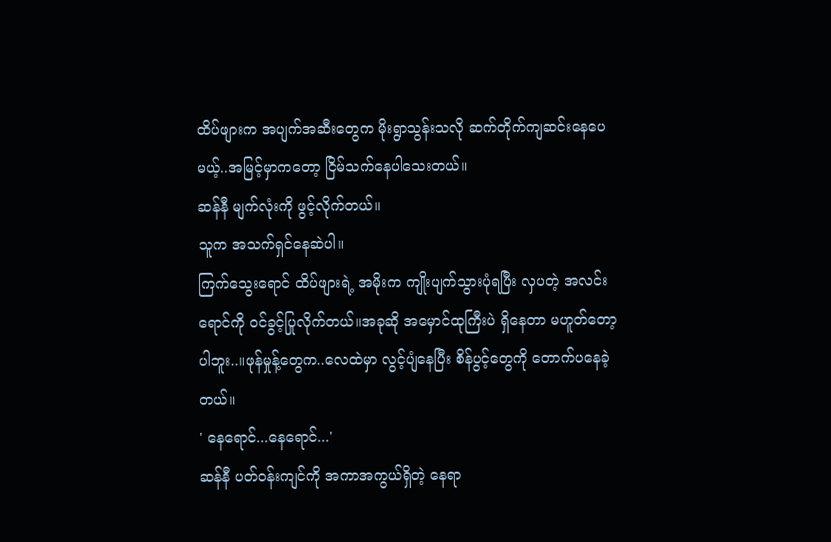ထိပ်ဖျားက အပျက်အဆီးတွေက မိုးရွာသွန်းသလို ဆက်တိုက်ကျဆင်းနေပေမယ့်..အမြင့်မှာကတော့ ငြိမ်သက်နေပါသေးတယ်။
ဆန်နီ မျက်လုံးကို ဖွင့်လိုက်တယ်။
သူက အသက်ရှင်နေဆဲပါ။
ကြက်သွေးရောင် ထိပ်ဖျားရဲ့ အမိုးက ကျိုးပျက်သွားပုံရပြီး လှပတဲ့ အလင်းရောင်ကို ဝင်ခွင့်ပြုလိုက်တယ်။အခုဆို အမှောင်ထုကြီးပဲ ရှိနေတာ မဟူတ်တော့ပါဘူး..။ဖုန်မှုန့်တွေက..လေထဲမှာ လွင့်ပျံနေပြီး စိန်ပွင့်တွေကို တောက်ပနေခဲ့တယ်။
' နေရောင်...နေရောင်...'
ဆန်နီ ပတ်ဝန်းကျင်ကို အကာအကွယ်ရှိတဲ့ နေရာ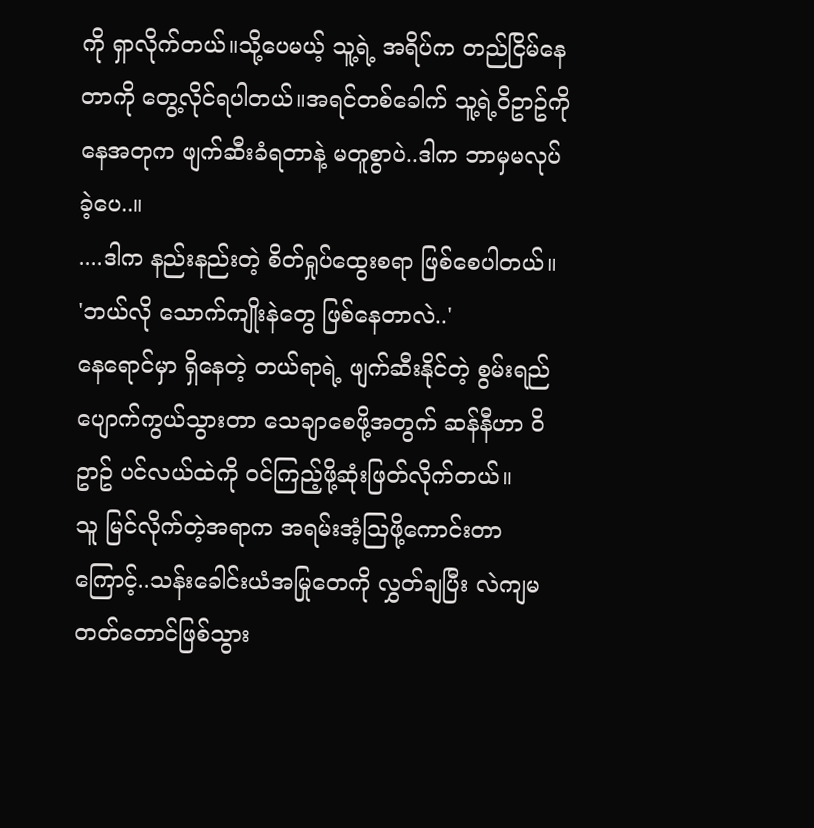ကို ရှာလိုက်တယ်။သို့ပေမယ့် သူ့ရဲ့ အရိပ်က တည်ငြိမ်နေတာကို တွေ့လိုင်ရပါတယ်။အရင်တစ်ခေါက် သူ့ရဲ့ဝိဥာဥ်ကို နေအတုက ဖျက်ဆီးခံရတာနဲ့ မတူစွာပဲ..ဒါက ဘာမှမလုပ်ခဲ့ပေ..။
....ဒါက နည်းနည်းတဲ့ စိတ်ရှုပ်ထွေးစရာ ဖြစ်စေပါတယ်။
'ဘယ်လို သောက်ကျိုးနဲတွေ ဖြစ်နေတာလဲ..'
နေရောင်မှာ ရှိနေတဲ့ တယ်ရာရဲ့ ဖျက်ဆီးနိုင်တဲ့ စွမ်းရည် ပျောက်ကွယ်သွားတာ သေချာစေဖို့အတွက် ဆန်နီဟာ ဝိဥာဥ် ပင်လယ်ထဲကို ဝင်ကြည့်ဖို့ဆုံးဖြတ်လိုက်တယ်။
သူ မြင်လိုက်တဲ့အရာက အရမ်းအံ့ဩဖို့ကောင်းတာကြောင့်..သန်းခေါင်းယံအမြုတေကို လွှတ်ချပြီး လဲကျမတတ်တောင်ဖြစ်သွား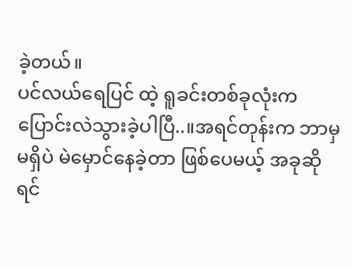ခဲ့တယ်။
ပင်လယ်ရေပြင် ထဲ့ ရူခင်းတစ်ခုလုံးက ပြောင်းလဲသွားခဲ့ပါပြီ..။အရင်တုန်းက ဘာမှမရှိပဲ မဲမှောင်နေခဲ့တာ ဖြစ်ပေမယ့် အခုဆိုရင်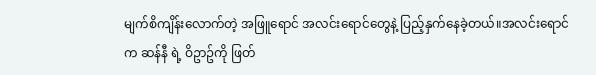မျက်စိကျိန်းလောက်တဲ့ အဖြူရောင် အလင်းရောင်တွေနဲ့ ပြည့်နှက်နေခဲ့တယ်။အလင်းရောင် က ဆန်နီ ရဲ့ ဝိဥာဥ်ကို ဖြတ်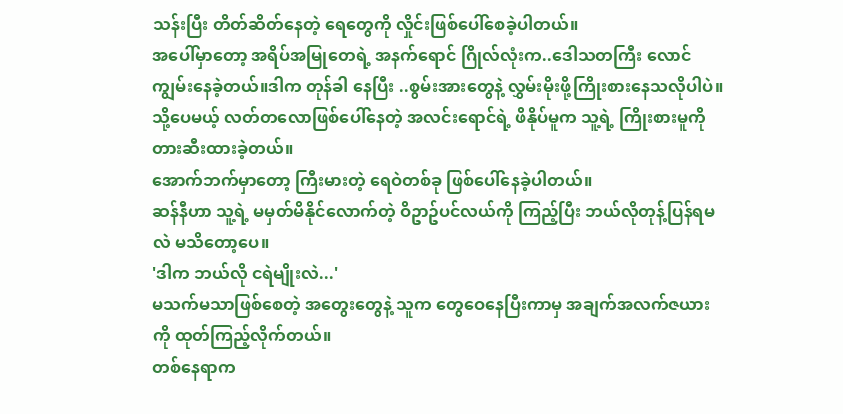သန်းပြီး တိတ်ဆိတ်နေတဲ့ ရေတွေကို လှိုင်းဖြစ်ပေါ်စေခဲ့ပါတယ်။
အပေါ်မှာတော့ အရိပ်အမြုတေရဲ့ အနက်ရောင် ဂြိုလ်လုံးက..ဒေါသတကြီး လောင်ကျွမ်းနေခဲ့တယ်။ဒါက တုန်ခါ နေပြီး ..စွမ်းအားတွေနဲ့ လွှမ်းမိုးဖို့ကြိုးစားနေသလိုပါပဲ။သို့ပေမယ့် လတ်တလောဖြစ်ပေါ်နေတဲ့ အလင်းရောင်ရဲ့ ဖိနိုပ်မူက သူ့ရဲ့ ကြိုးစားမူကို တားဆီးထားခဲ့တယ်။
အောက်ဘက်မှာတော့ ကြီးမားတဲ့ ရေဝဲတစ်ခု ဖြစ်ပေါ်နေခဲ့ပါတယ်။
ဆန်နီဟာ သူ့ရဲ့ မမှတ်မိနိုင်လောက်တဲ့ ဝိဥာဥ်ပင်လယ်ကို ကြည့်ပြီး ဘယ်လိုတုန့်ပြန်ရမလဲ မသိတော့ပေ။
'ဒါက ဘယ်လို ငရဲမျိုးလဲ...'
မသက်မသာဖြစ်စေတဲ့ အတွေးတွေနဲ့ သူက တွေဝေနေပြီးကာမှ အချက်အလက်ဇယားကို ထုတ်ကြည့်လိုက်တယ်။
တစ်နေရာက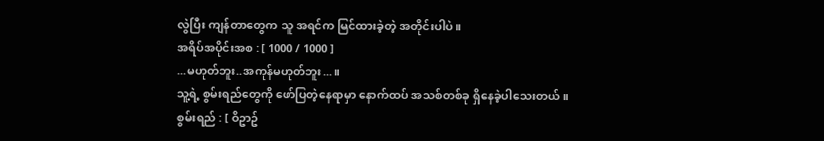လွဲပြီး ကျန်တာတွေက သူ အရင်က မြင်ထားခဲ့တဲ့ အတိုင်းပါပဲ။
အရိပ်အပိုင်းအစ : [ 1000 / 1000 ]
...မဟုတ်ဘူး..အကုန်မဟုတ်ဘူး...။
သူ့ရဲ့ စွမ်းရည်တွေကို ဖော်ပြတဲ့နေရာမှာ နောက်ထပ် အသစ်တစ်ခု ရှိနေခဲ့ပါသေးတယ်။
စွမ်းရည် : [ ဝိဥာဥ်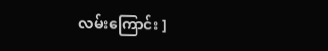လမ်းကြောင်း ]